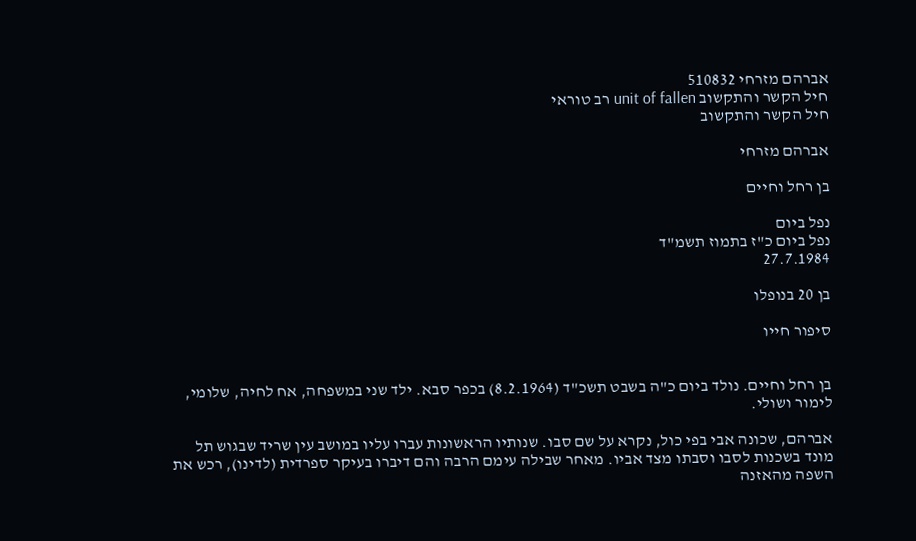אברהם מזרחי 510832
חיל הקשר והתקשוב unit of fallen רב טוראי
חיל הקשר והתקשוב

אברהם מזרחי

בן רחל וחיים

נפל ביום
נפל ביום כ"ז בתמוז תשמ"ד
27.7.1984

בן 20 בנופלו

סיפור חייו


בן רחל וחיים. נולד ביום כ"ה בשבט תשכ"ד (8.2.1964) בכפר סבא. ילד שני במשפחה, אח לחיה, שלומי, לימור ושולי.

אברהם, שכונה אבי בפי כול, נקרא על שם סבו. שנותיו הראשונות עברו עליו במושב עין שריד שבגוש תל מונד בשכנות לסבו וסבתו מצד אביו. מאחר שבילה עימם הרבה והם דיברו בעיקר ספרדית (לדינו), רכש את השפה מהאזנה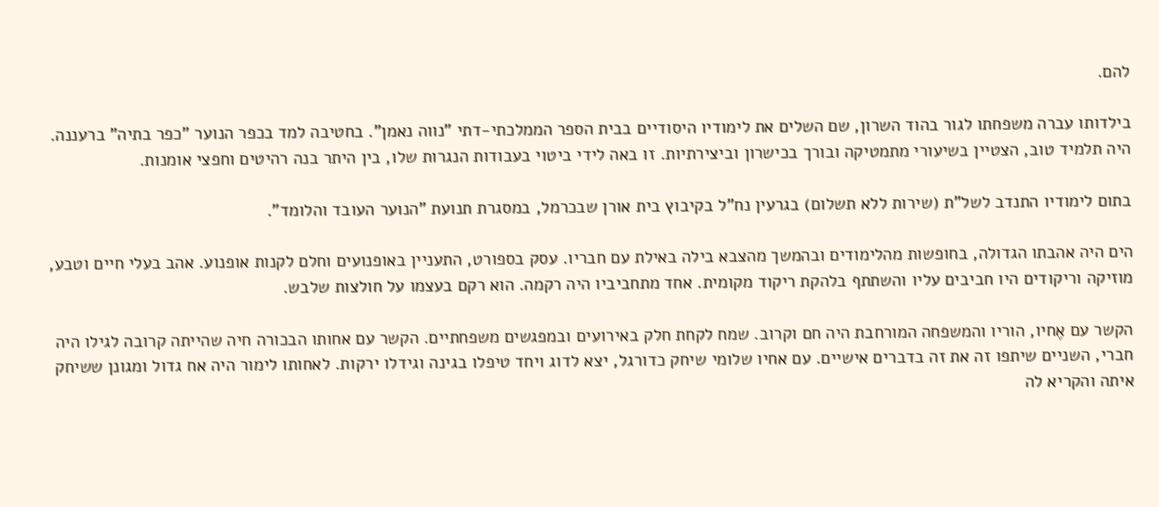להם.

בילדותו עברה משפחתו לגור בהוד השרון, שם השלים את לימודיו היסודיים בבית הספר הממלכתי-דתי "נווה נאמן". בחטיבה למד בכפר הנוער "כפר בתיה" ברעננה. היה תלמיד טוב, הצטיין בשיעורי מתמטיקה ובורך בכישרון וביצירתיות. זו באה לידי ביטוי בעבודות הנגרות שלו, בין היתר בנה רהיטים וחפצי אומנות.

בתום לימודיו התנדב לשל"ת (שירות ללא תשלום) בגרעין נח"ל בקיבוץ בית אורן שבכרמל, במסגרת תנועת "הנוער העובד והלומד".

הים היה אהבתו הגדולה, בחופשות מהלימודים ובהמשך מהצבא בילה באילת עם חבריו. עסק בספורט, התעניין באופנועים וחלם לקנות אופנוע. אהב בעלי חיים וטבע, מוזיקה וריקודים היו חביבים עליו והשתתף בלהקת ריקוד מקומית. אחד מתחביביו היה רקמה. הוא רקם בעצמו על חולצות שלבש.

הקשר עם אֶחיו, הוריו והמשפחה המורחבת היה חם וקרוב. שמח לקחת חלק באירועים ובמפגשים משפחתיים. הקשר עם אחותו הבכורה חיה שהייתה קרובה לגילו היה חברי, השניים שיתפו זה את זה בדברים אישיים. עם אחיו שלומי שיחק כדורגל, יצא לדוג ויחד טיפלו בגינה וגידלו ירקות. לאחותו לימור היה אח גדול ומגונן ששיחק איתה והקריא לה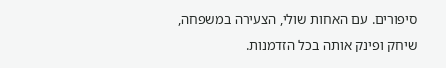סיפורים. עם האחות שולי, הצעירה במשפחה, שיחק ופינק אותה בכל הזדמנות.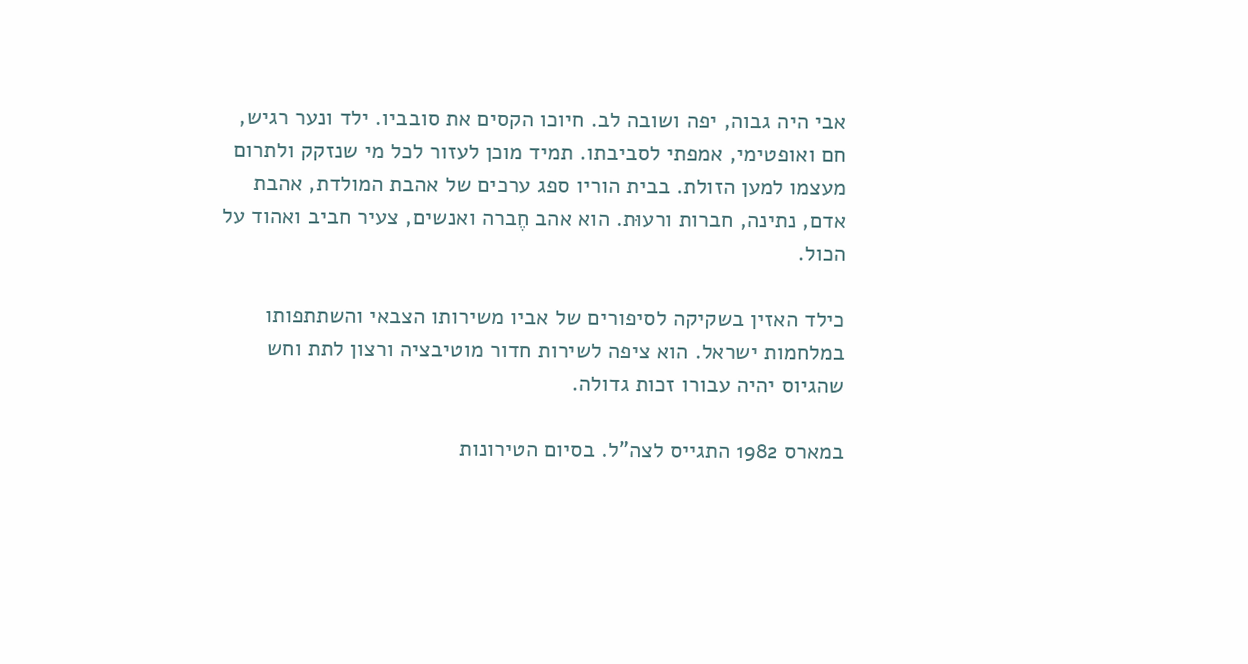אבי היה גבוה, יפה ושובה לב. חיוכו הקסים את סובביו. ילד ונער רגיש, חם ואופטימי, אמפתי לסביבתו. תמיד מוכן לעזור לכל מי שנזקק ולתרום מעצמו למען הזולת. בבית הוריו ספג ערכים של אהבת המולדת, אהבת אדם, נתינה, חברות ורעוּת. הוא אהב חֶברה ואנשים, צעיר חביב ואהוד על הכול.

כילד האזין בשקיקה לסיפורים של אביו משירותו הצבאי והשתתפותו במלחמות ישראל. הוא ציפה לשירות חדור מוטיבציה ורצון לתת וחש שהגיוס יהיה עבורו זכות גדולה.

במארס 1982 התגייס לצה"ל. בסיום הטירונות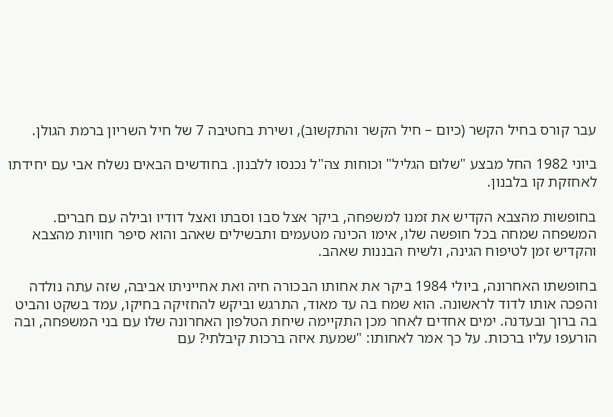עבר קורס בחיל הקשר (כיום – חיל הקשר והתקשוב), ושירת בחטיבה 7 של חיל השריון ברמת הגולן.

ביוני 1982 החל מבצע "שלום הגליל" וכוחות צה"ל נכנסו ללבנון. בחודשים הבאים נשלח אבי עם יחידתו לאחזקת קו בלבנון.

בחופשות מהצבא הקדיש את זמנו למשפחה, ביקר אצל סבו וסבתו ואצל דודיו ובילה עם חברים. המשפחה שמחה בכל חופשה שלו, אימו הכינה מטעמים ותבשילים שאהב והוא סיפר חוויות מהצבא והקדיש זמן לטיפוח הגינה, ולשיח הבננות שאהב.

בחופשתו האחרונה, ביולי 1984 ביקר את אחותו הבכורה חיה ואת אחייניתו אביבה, שזה עתה נולדה והפכה אותו לדוד לראשונה. הוא שמח בה עד מאוד, התרגש וביקש להחזיקה בחיקו, עמד בשקט והביט בה ברוך ובעדנה. ימים אחדים לאחר מכן התקיימה שיחת הטלפון האחרונה שלו עם בני המשפחה, ובה הורעפו עליו ברכות. על כך אמר לאחותו: "שמעת איזה ברכות קיבלתי? עם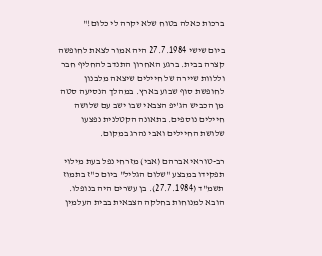ברכות כאלה בטוח שלא יקרה לי כלום!"

ביום שישי 27.7.1984 היה אמור לצאת לחופשה קצרה בבית. ברגע האחרון התנדב להחליף חבר וללוות שיירה של חיילים שיצאה מלבנון לחופשת סוף שבוע בארץ. במהלך הנסיעה סטה מן הכביש הג'יפ הצבאי שבו ישב עם שלושה חיילים נוספים. בתאונה הקטלנית נפצעו שלושת החיילים ואבי נהרג במקום.

רב-טוראי אברהם (אבי) מזרחי נפל בעת מילוי תפקידו במבצע "שלום הגליל" ביום כ"ז בתמוז תשמ"ד (27.7.1984). בן עשרים היה בנופלו. הובא למנוחות בחלקה הצבאית בבית העלמין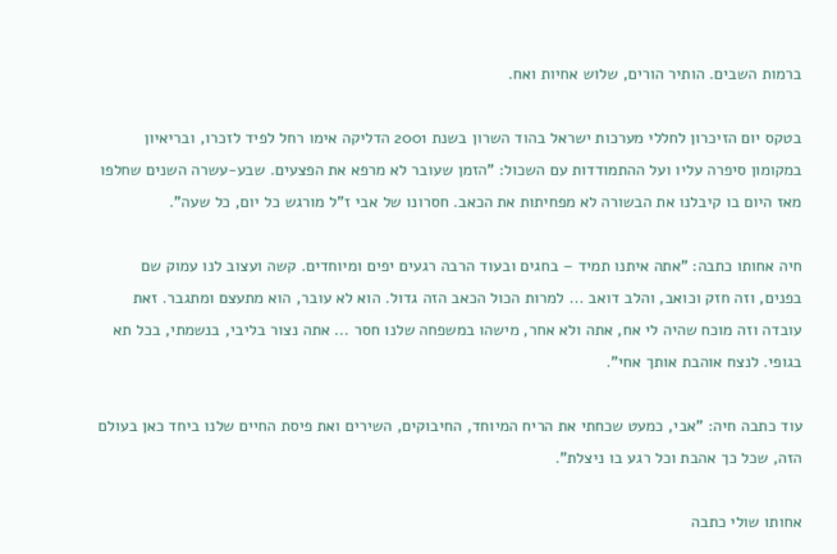ברמות השבים. הותיר הורים, שלוש אחיות ואח.

בטקס יום הזיכרון לחללי מערכות ישראל בהוד השרון בשנת 2001 הדליקה אימו רחל לפיד לזכרו, ובריאיון במקומון סיפרה עליו ועל ההתמודדות עם השכול: "הזמן שעובר לא מרפא את הפצעים. שבע-עשרה השנים שחלפו מאז היום בו קיבלנו את הבשורה לא מפחיתות את הכאב. חסרונו של אבי ז"ל מורגש כל יום, כל שעה".

חיה אחותו כתבה: "אתה איתנו תמיד – בחגים ובעוד הרבה רגעים יפים ומיוחדים. קשה ועצוב לנו עמוק שם בפנים, וזה חזק וכואב, והלב דואב ... למרות הכול הכאב הזה גדול. הוא לא עובר, הוא מתעצם ומתגבר. זאת עובדה וזה מוכח שהיה לי אח, אתה ולא אחר, מישהו במשפחה שלנו חסר ... אתה נצור בליבי, בנשמתי, בכל תא בגופי. לנצח אוהבת אותך אחי".

עוד כתבה חיה: "אבי, כמעט שכחתי את הריח המיוחד, החיבוקים, השירים ואת פיסת החיים שלנו ביחד כאן בעולם הזה, שכל כך אהבת וכל רגע בו ניצלת".

אחותו שולי כתבה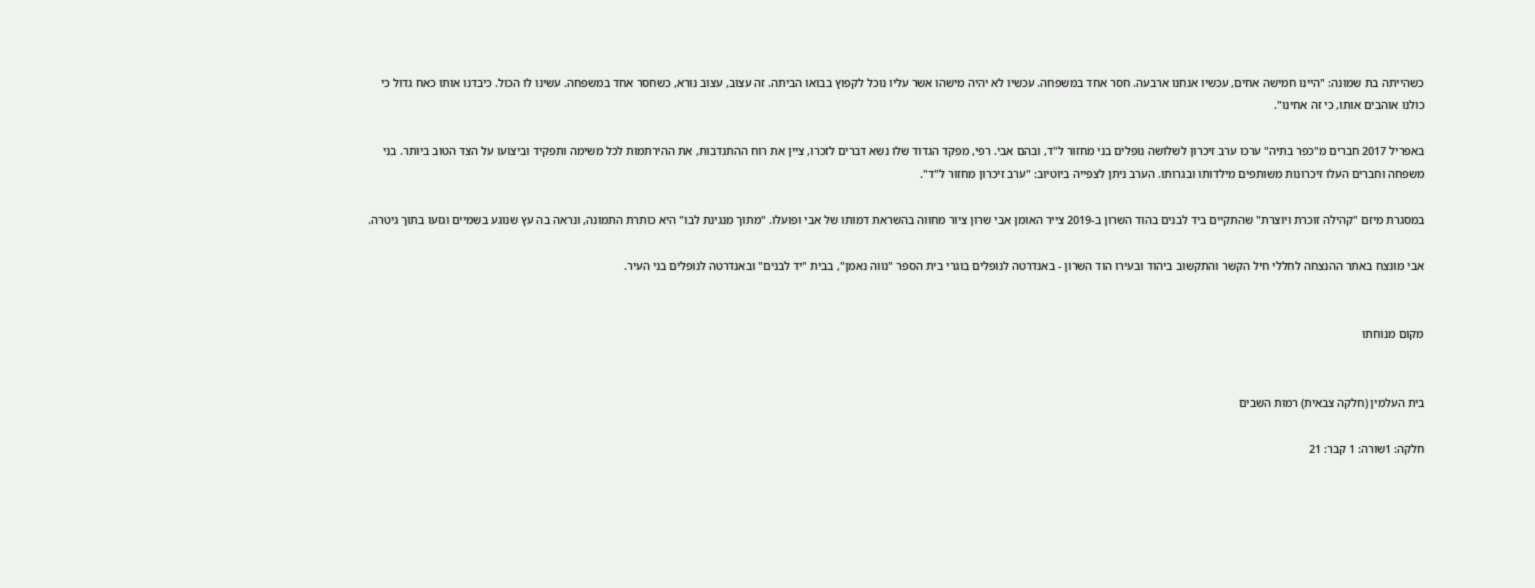כשהייתה בת שמונה: "היינו חמישה אחים, עכשיו אנחנו ארבעה. חסר אחד במשפחה. עכשיו לא יהיה מישהו אשר עליו נוכל לקפוץ בבואו הביתה. זה עצוב, עצוב נורא, כשחסר אחד במשפחה. עשינו לו הכול. כיבדנו אותו כאח גדול כי כולנו אוהבים אותו, כי זה אחינו".

באפריל 2017 חברים מ"כפר בתיה" ערכו ערב זיכרון לשלושה נופלים בני מחזור ל"ד, ובהם אבי. רפי, מפקד הגדוד שלו נשא דברים לזכרו, ציין את רוח ההתנדבות, את ההירתמות לכל משימה ותפקיד וביצועו על הצד הטוב ביותר. בני משפחה וחברים העלו זיכרונות משותפים מילדותו ובגרותו. הערב ניתן לצפייה ביוטיוב: "ערב זיכרון מחזור ל"ד".

במסגרת מיזם "קהילה זוכרת ויוצרת" שהתקיים ביד לבנים בהוד השרון ב-2019 צייר האומן אבי שרון ציור מחווה בהשראת דמותו של אבי ופועלו. "מתוך מנגינת לבו" היא כותרת התמונה, ונראה בה עץ שנוגע בשמיים וגזעו בתוך גיטרה.

אבי מונצח באתר ההנצחה לחללי חיל הקשר והתקשוב ביהוד ובעירו הוד השרון - באנדרטה לנופלים בוגרי בית הספר "נווה נאמן", בבית "יד לבנים" ובאנדרטה לנופלים בני העיר.


מקום מנוחתו


בית העלמין (חלקה צבאית) רמות השבים

חלקה: 1שורה: 1 קבר: 21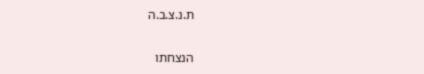ת.נ.צ.ב.ה

הנצחתו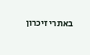באתרי זיכרון